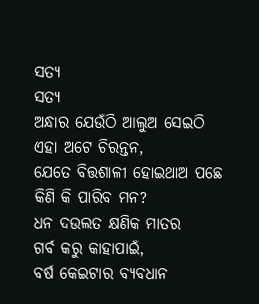ସତ୍ୟ
ସତ୍ୟ
ଅନ୍ଧାର ଯେଉଁଠି ଆଲୁଅ ସେଇଠି
ଏହା ଅଟେ ଚିରନ୍ତନ,
ଯେତେ ବିତ୍ତଶାଳୀ ହୋଇଥାଅ ପଛେ
କିଣି କି ପାରିବ ମନ?
ଧନ ଦଉଲତ କ୍ଷଣିକ ମାତର
ଗର୍ବ କରୁ କାହାପାଇଁ,
ବର୍ଷ କେଇଟାର ବ୍ୟବଧାନ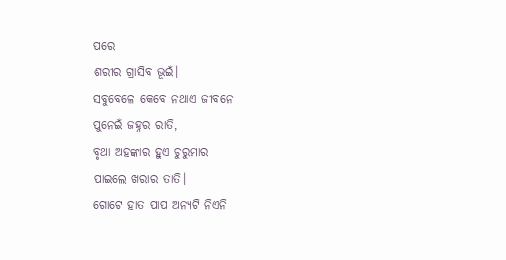ପରେ
ଶରୀର ଗ୍ରାସିବ ଭୂଇଁ।
ସବୁବେଳେ କେବେ ନଥାଏ ଜୀବନେ
ପୁନେଇଁ ଜହ୍ନର ରାତି,
ବୃଥା ଅହଙ୍କାର ହୁଏ ଚୁରୁମାର
ପାଇଲେ ଖରାର ତାତି।
ଗୋଟେ ହାତ ପାପ ଅନ୍ୟଟି ନିଏନି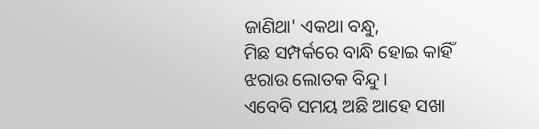ଜାଣିଥା' ଏକଥା ବନ୍ଧୁ,
ମିଛ ସମ୍ପର୍କରେ ବାନ୍ଧି ହୋଇ କାହିଁ
ଝରାଉ ଲୋତକ ବିନ୍ଦୁ।
ଏବେବି ସମୟ ଅଛି ଆହେ ସଖା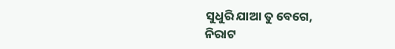ସୁଧୁରି ଯାଆ ତୁ ବେଗେ,
ନିରାଟ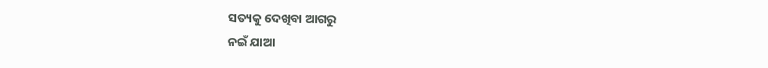ସତ୍ୟକୁ ଦେଖିବା ଆଗରୁ
ନଇଁ ଯାଆ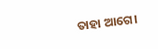ତାହା ଆଗେ।